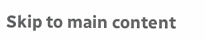Skip to main content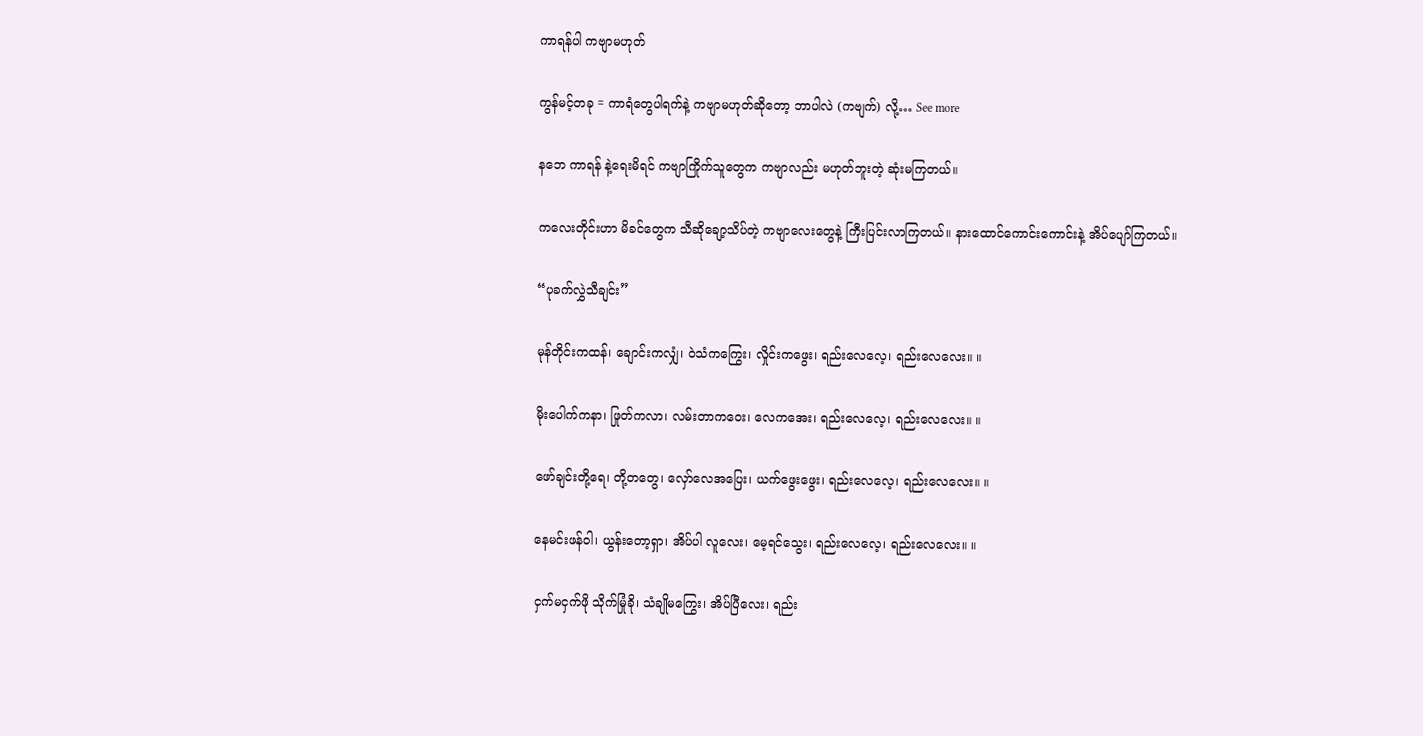ကာရန်ပါ ကဗျာမဟုတ်

ကွန်မင့်တခု = ကာရံတွေပါရက်နဲ့ ကဗျာမဟုတ်ဆိုတော့ ဘာပါလဲ (ကဗျက်) လို့… See more

နဘေ ကာရန် နဲ့ရေးမိရင် ကဗျာကြိုက်သူတွေက ကဗျာလည်း မဟုတ်ဘူးတဲ့ ဆုံးမကြတယ်။

ကလေးတိုင်းဟာ မိခင်တွေက သီဆိုချော့သိပ်တဲ့ ကဗျာလေးတွေနဲ့ ကြီးပြင်းလာကြတယ်။ နားထောင်ကောင်းကောင်းနဲ့ အိပ်ပျော်ကြတယ်။

“ပုခက်လွှဲသီချင်း”

မုန်တိုင်းကထန်၊ ချောင်းကလျှံ၊ ဝဲသံကကြွေး၊ လှိုင်းကဖွေး၊ ရည်းလေလေ့၊ ရည်းလေလေး။ ။

မိုးပေါက်ကနာ၊ ဖြုတ်ကလာ၊ လမ်းတာကဝေး၊ လေကအေး၊ ရည်းလေလေ့၊ ရည်းလေလေး။ ။

ဖော်ချင်းတို့ရေ၊ တို့တတွေ၊ လှော်လေအပြေး၊ ယက်ဖွေးဖွေး၊ ရည်းလေလေ့၊ ရည်းလေလေး။ ။

နေမင်းဖန်ဝါ၊ ယွန်းတော့ရှာ၊ အိပ်ပါ လူလေး၊ မေ့ရင်သွေး၊ ရည်းလေလေ့၊ ရည်းလေလေး။ ။

ငှက်မငှက်ဖို သိုက်မြုံခို၊ သံချိုမကြွေး၊ အိပ်ပြီလေး၊ ရည်း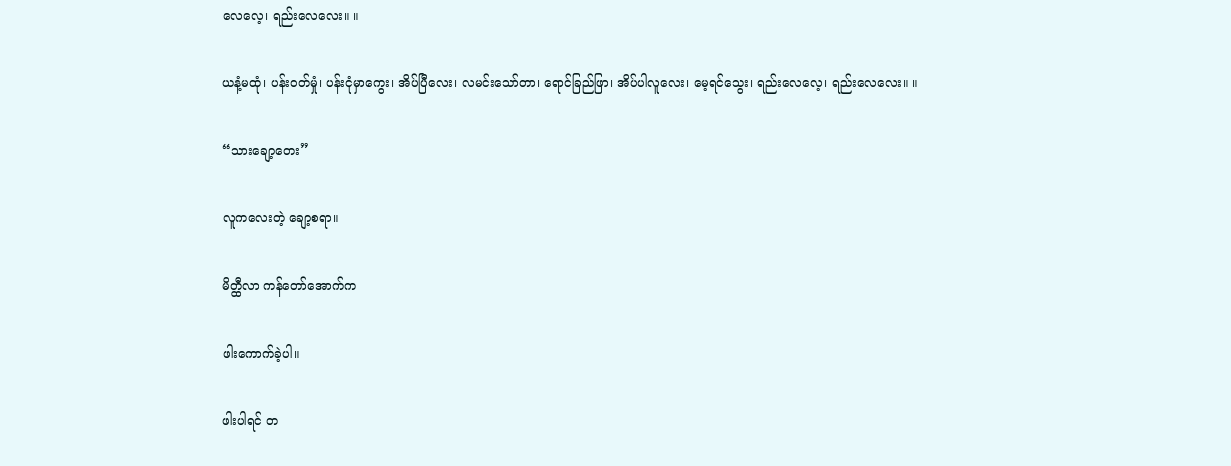လေလေ့၊ ရည်းလေလေး။ ။

ယနံ့မထုံ၊ ပန်းဝတ်မှုံ၊ ပန်းငုံမှာကွေး၊ အိပ်ပြီလေး၊ လမင်းသော်တာ၊ ရောင်ခြည်ဖြာ၊ အိပ်ပါလူလေး၊ မေ့ရင်သွေး၊ ရည်းလေလေ့၊ ရည်းလေလေး။ ။

“သားချော့တေး”

လူကလေးတဲ့ ချော့စရာ။

မိတ္ထီလာ ကန်တော်အောက်က

ဖါးကောက်ခဲ့ပါ။

ဖါးပါရင် တ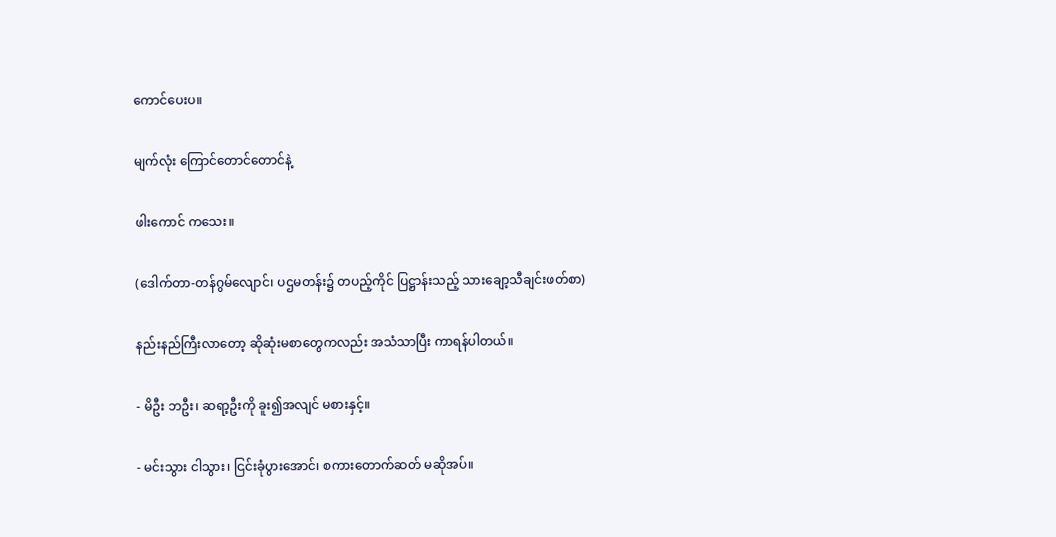ကောင်ပေးပ။

မျက်လုံး ကြောင်တောင်တောင်နဲ့

ဖါးကောင် ကသေး။

(ဒေါက်တာ-တန်ဂွမ်လျောင်၊ ပဌမတန်း၌ တပည့်ကိုင် ပြဋ္ဌာန်းသည့် သားချော့သီချင်းဖတ်စာ)

နည်းနည်ကြီးလာတော့ ဆိုဆုံးမစာတွေကလည်း အသံသာပြီး ကာရန်ပါတယ်။

- မိဦး ဘဦး၊ ဆရာ့ဦးကို ခူး၍အလျင် မစားနှင့်။

- မင်းသွား ငါသွား၊ ငြင်းခုံပွားအောင်၊ စကားတောက်ဆတ် မဆိုအပ်။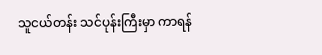သူငယ်တန်း သင်ပုန်းကြီးမှာ ကာရန်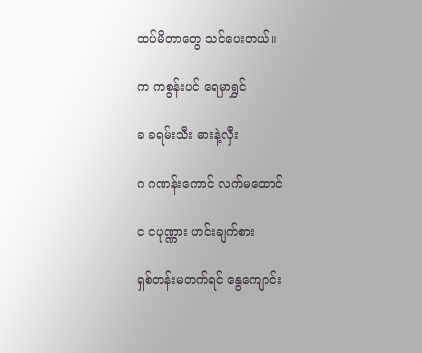ထပ်မိတာတွေ သင်ပေးတယ်။

က ကစွန်းပင် ရေမှာရွှင်

ခ ခရမ်းသီး ဓားနဲ့လှီး

ဂ ဂဏန်းကောင် လက်မထောင်

င ငပုဏ္ဏား ဟင်းချက်စား

ရှစ်တန်းမတက်ရင် နွေကျောင်း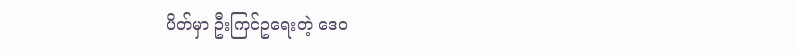ပိတ်မှာ ဦးကြင်ဥရေးတဲ့ ဒေဝ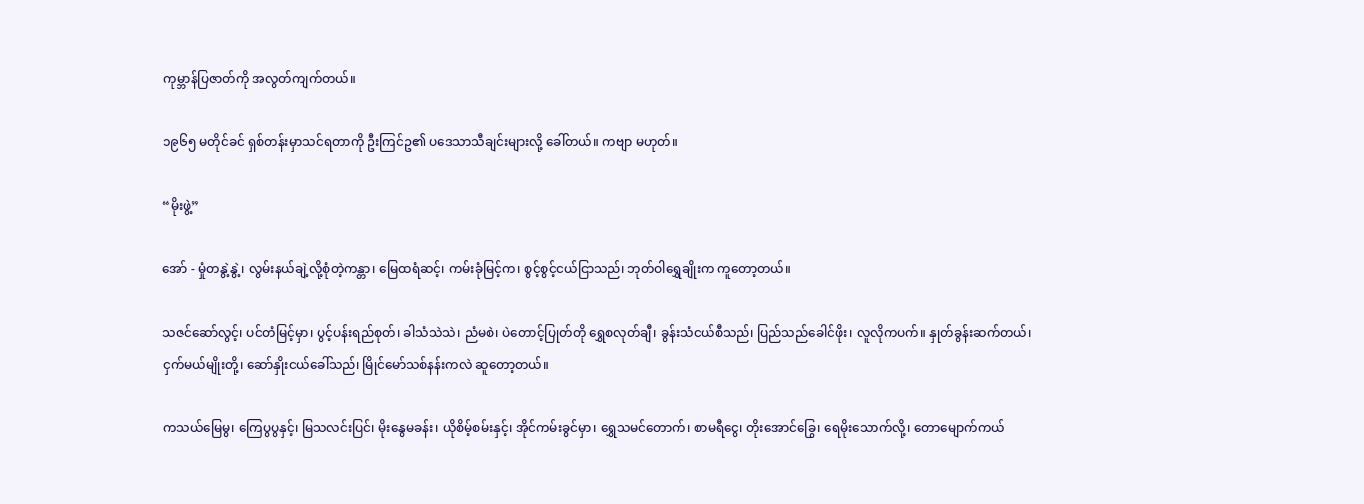ကုမ္ဘာန်ပြဇာတ်ကို အလွတ်ကျက်တယ်။

၁၉၆၅ မတိုင်ခင် ရှစ်တန်းမှာသင်ရတာကို ဦးကြင်ဥ၏ ပဒေသာသီချင်းများလို့ ခေါ်တယ်။ ကဗျာ မဟုတ်။

“မိုးဖွဲ့”

အော် - မှုံတနွဲ့နွဲ့၊ လွမ်းနယ်ချဲ့လို့စုံတဲ့ကန္တာ၊ မြေထရံဆင့်၊ ကမ်းခုံမြင့်က၊ စွင့်စွင့်ငယ်ငြာသည်၊ ဘုတ်ဝါရွှေချိုးက ကူတော့တယ်။

သဇင်ဆော်လွင့်၊ ပင်တံမြင့်မှာ၊ ပွင့်ပန်းရည်စုတ်၊ ခါသံသဲသဲ၊ ညံမစဲ၊ ပဲတောင့်ပြုတ်တို ရွှေစလုတ်ချီ၊ ခွန်းသံငယ်စီသည်၊ ပြည်သည်ခေါင်ဖိုး၊ လူလိုကပက်။ နှုတ်ခွန်းဆက်တယ်၊ ငှက်မယ်မျိုးတို့၊ ဆော်နှိုးငယ်ခေါ်သည်၊ မြိုင်မော်သစ်နန်းကလဲ ဆူတော့တယ်။

ကသယ်မြေမွ၊ ကြေပွပွနှင့်၊ မြသလင်းပြင်၊ မိုးနွေမခန်း၊ ယိုစိမ့်စမ်းနှင့်၊ အိုင်ကမ်းခွင်မှာ၊ ရွှေသမင်တောက်၊ စာမရီငွေ၊ တိုးအောင်ခြွေ၊ ရေမိုးသောက်လို့၊ တောမျောက်ကယ်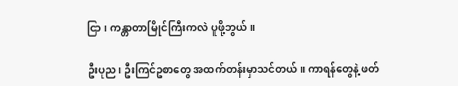ငြာ၊ ကန္တာတာမြိုင်ကြီးကလဲ ပူဖို့ဘွယ်။

ဦးပုည၊ ဦးကြင်ဥစာတွေ အထက်တန်းမှာသင်တယ်။ ကာရန်တွေနဲ့ ဖတ်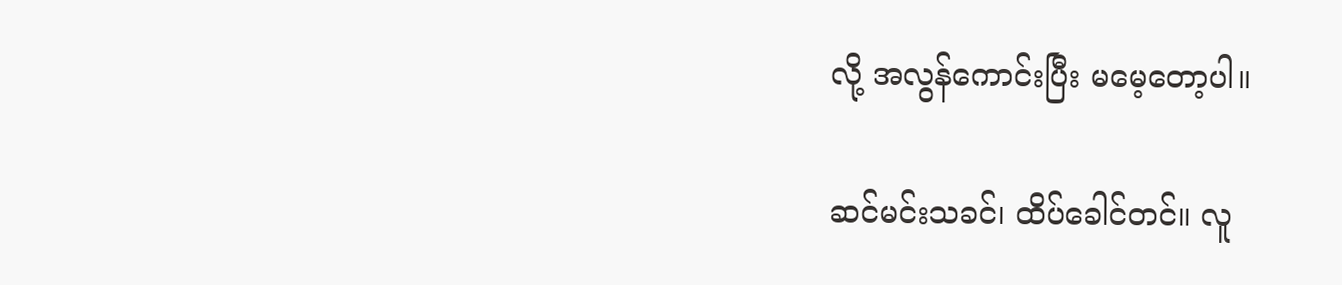လို့ အလွန်ကောင်းပြီး မမေ့တော့ပါ။

ဆင်မင်းသခင်၊ ထိပ်ခေါင်တင်။ လူ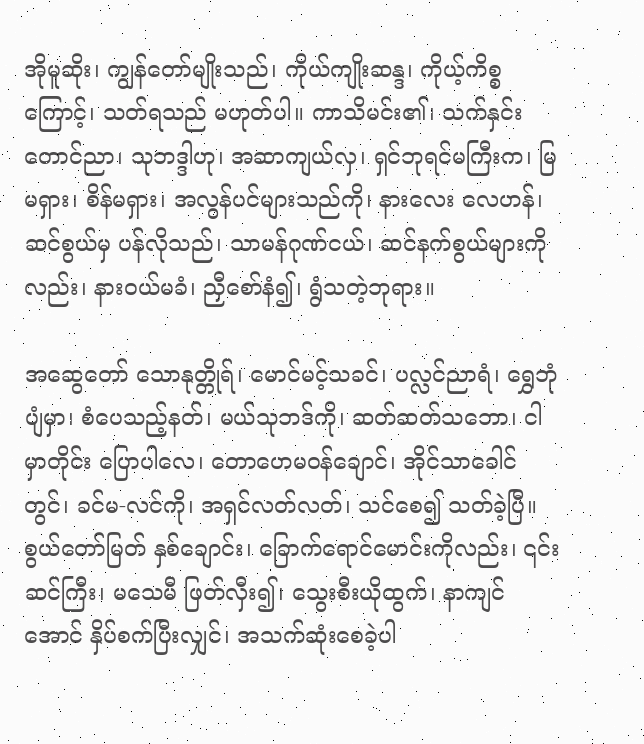အိုမူဆိုး၊ ကျွန်တော်မျိုးသည်၊ ကိုယ်ကျိုးဆန္ဒ၊ ကိုယ့်ကိစ္စကြောင့်၊ သတ်ရသည် မဟုတ်ပါ။ ကာသိမင်း၏၊ သက်နှင်းတောင်ညာ၊ သုဘဒ္ဒါဟု၊ အဆာကျယ်လှ၊ ရှင်ဘုရင်မကြီးက၊ မြ မရှား၊ စိန်မရှား၊ အလွန်ပင်များသည်ကို၊ နားလေး လေဟန်၊ ဆင်စွယ်မှ ပန်လိုသည်၊ သာမန်ဂုဏ်ငယ်၊ ဆင်နက်စွယ်များကိုလည်း၊ နားဝယ်မခံ၊ ညှီစော်နံ၍၊ ရွံသတဲ့ဘုရား။

အဆွေတော် သောနုတ္တိုရ်၊ မောင်မင့်သခင်၊ ပလ္လင်ညာရံ၊ ရွှေဘုံပျံမှာ၊ စံပေသည့်နတ်၊ မယ်သုဘဒ်ကို၊ ဆတ်ဆတ်သဘော၊ ငါမှာတိုင်း ပြောပါလေ၊ တောဟေမဝန်ချောင်၊ အိုင်သာခေါင်တွင်၊ ခင်မ-လင်ကို၊ အရှင်လတ်လတ်၊ သင်စေ၍ သတ်ခဲ့ပြီ။ စွယ်တော်မြတ် နှစ်ချောင်း၊ ခြောက်ရောင်မောင်းကိုလည်း၊ ၎င်းဆင်ကြီး၊ မသေမီ ဖြတ်လှီး၍၊ သွေးစီးယိုထွက်၊ နာကျင်အောင် နှိပ်စက်ပြီးလျှင်၊ အသက်ဆုံးစေခဲ့ပါ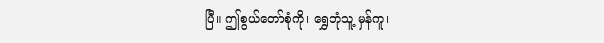ပြီ။ ဤစွယ်တော်စုံကို၊ ရွှေဘုံသူ့ မှန်ကူ၊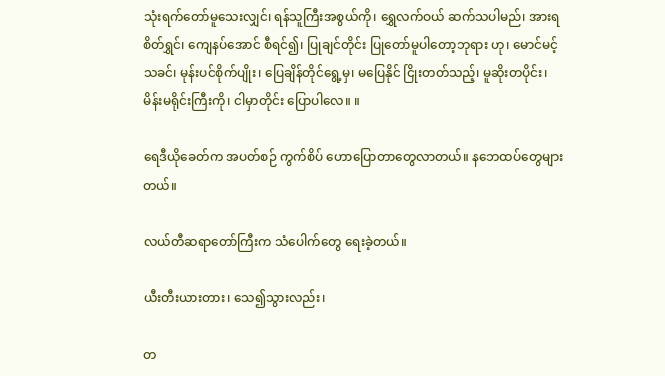သုံးရက်တော်မူသေးလျှင်၊ ရန်သူကြီးအစွယ်ကို၊ ရွှေလက်ဝယ် ဆက်သပါမည်၊ အားရ စိတ်ရွှင်၊ ကျေနပ်အောင် စီရင်၍၊ ပြုချင်တိုင်း ပြုတော်မူပါတော့ဘုရား ဟု၊ မောင်မင့်သခင်၊ မုန်းပင်စိုက်ပျိုး၊ ပြေချိန်တိုင်ရွေ့မှ၊ မပြေနိုင် ငြိုးတတ်သည့်၊ မူဆိုးတပိုင်း၊ မိန်းမရိုင်းကြီးကို၊ ငါမှာတိုင်း ပြောပါလေ။ ။

ရေဒီယိုခေတ်က အပတ်စဉ် ကွက်စိပ် ဟောပြောတာတွေလာတယ်။ နဘေထပ်တွေများတယ်။

လယ်တီဆရာတော်ကြီးက သံပေါက်တွေ ရေးခဲ့တယ်။

ယီးတီးယားတား၊ သေ၍သွားလည်း၊

တ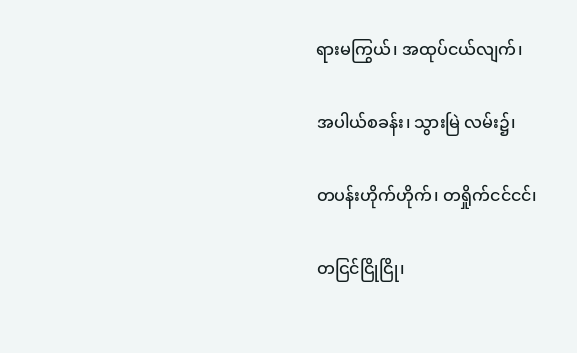ရားမကြွယ်၊ အထုပ်ငယ်လျက်၊

အပါယ်စခန်း၊ သွားမြဲ လမ်း၌၊

တပန်းဟိုက်ဟိုက်၊ တရှိုက်ငင်ငင်၊

တငြင်ငြိုငြို၊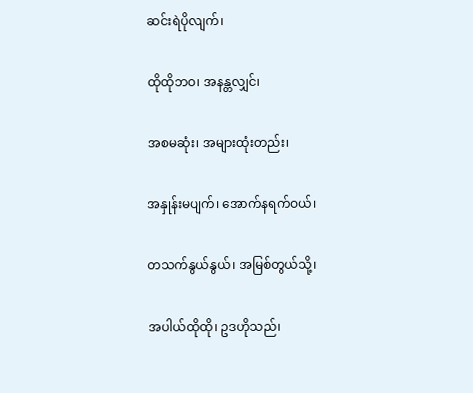ဆင်းရဲပိုလျက်၊

ထိုထိုဘဝ၊ အနန္တလျှင်၊

အစမဆုံး၊ အများထုံးတည်း၊

အနှုန်းမပျက်၊ အောက်နရက်ဝယ်၊

တသက်နွယ်နွယ်၊ အမြစ်တွယ်သို့၊

အပါယ်ထိုထို၊ ဥဒဟိုသည်၊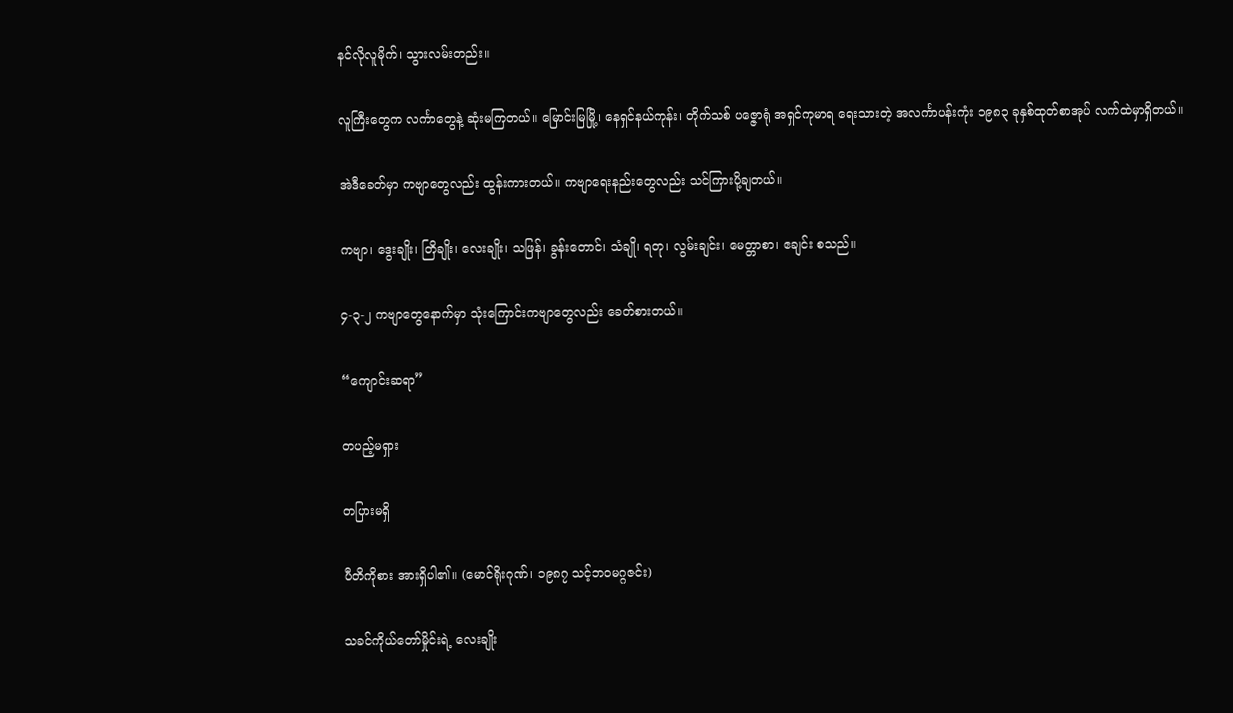နင်လိုလူမိုက်၊ သွားလမ်းတည်း။

လူကြီးတွေက လင်္ကာတွေနဲ့ ဆုံးမကြတယ်။ မြောင်းမြမြို့၊ နေရှင်နယ်ကုန်း၊ တိုက်သစ် ပဇ္ဇောရုံ အရှင်ကုမာရ ရေးသားတဲ့ အလင်္ကာပန်းကုံး ၁၉၈၃ ခုနှစ်ထုတ်စာအုပ် လက်ထဲမှာရှိတယ်။

အဲဒီခေတ်မှာ ကဗျာတွေလည်း ထွန်းကားတယ်။ ကဗျာရေးနည်းတွေလည်း သင်ကြားပို့ချတယ်။

ကဗျာ၊ ဒွေးချိုး၊ တြိချိုး၊ လေးချိုး၊ သဖြန်၊ ခွန်းတောင်၊ သံချို၊ ရတု၊ လွမ်းချင်း၊ မေတ္တာစာ၊ ဧချင်း စသည်။

၄-၃-၂ ကဗျာတွေနောက်မှာ သုံးကြောင်းကဗျာတွေလည်း ခေတ်စားတယ်။

“ကျောင်းဆရာ”

တပည့်မရှား

တပြားမရှိ

ပီတိကိုစား အားရှိပါ၏။ (မောင်ရိုးဂုဏ်၊ ၁၉၈၇ သင့်ဘဝမဂ္ဂဇင်း)

သခင်ကိုယ်တော်မှိုင်းရဲ့ လေးချိုး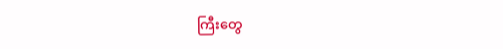ကြီးတွေ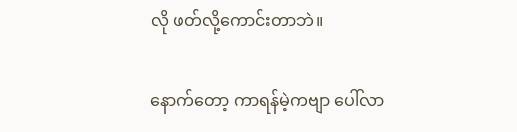လို ဖတ်လို့ကောင်းတာဘဲ။

နောက်တော့ ကာရန်မဲ့ကဗျာ ပေါ်လာ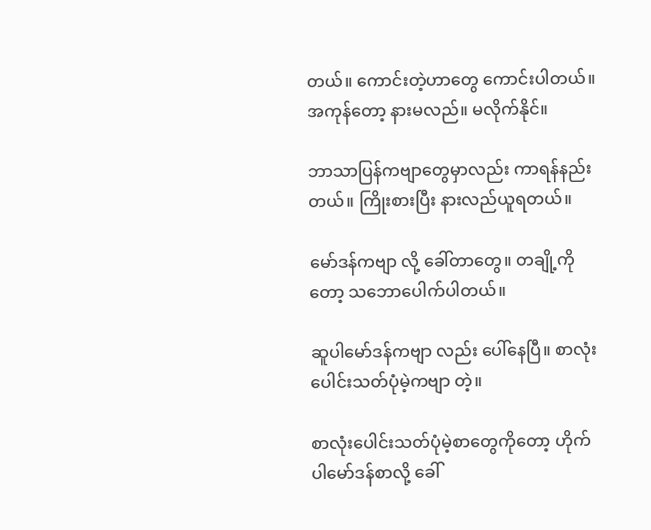တယ်။ ကောင်းတဲ့ဟာတွေ ကောင်းပါတယ်။ အကုန်တော့ နားမလည်။ မလိုက်နိုင်။

ဘာသာပြန်ကဗျာတွေမှာလည်း ကာရန်နည်းတယ်။ ကြိုးစားပြီး နားလည်ယူရတယ်။

မော်ဒန်ကဗျာ လို့ ခေါ်တာတွေ။ တချို့ကိုတော့ သဘောပေါက်ပါတယ်။

ဆူပါမော်ဒန်ကဗျာ လည်း ပေါ်နေပြီ။ စာလုံးပေါင်းသတ်ပုံမဲ့ကဗျာ တဲ့။

စာလုံးပေါင်းသတ်ပုံမဲ့စာတွေကိုတော့ ဟိုက်ပါမော်ဒန်စာလို့ ခေါ်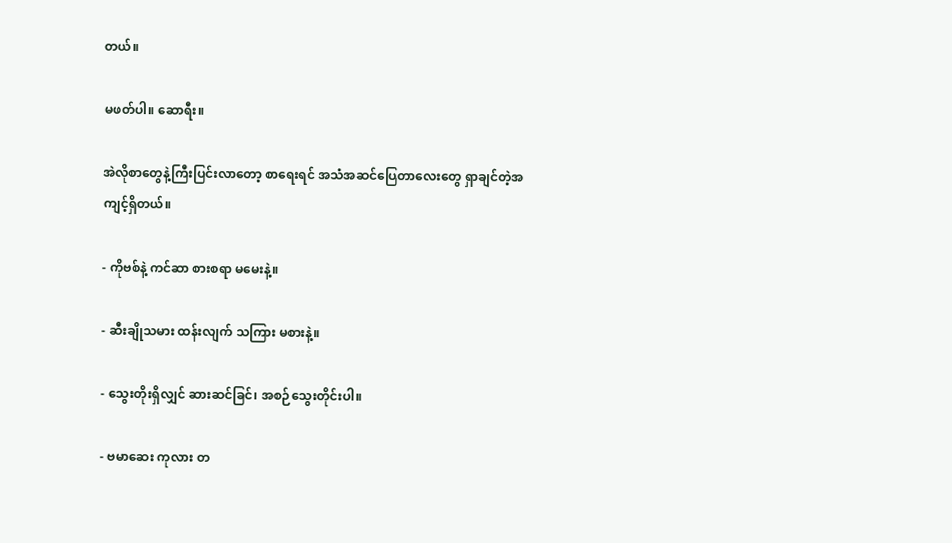တယ်။

မဖတ်ပါ။ ဆောရီး။

အဲလိုစာတွေနဲ့ကြီးပြင်းလာတော့ စာရေးရင် အသံအဆင်ပြေတာလေးတွေ ရှာချင်တဲ့အကျင့်ရှိတယ်။

- ကိုဗစ်နဲ့ ကင်ဆာ စားစရာ မမေးနဲ့။

- ဆီးချိုသမား ထန်းလျက် သကြား မစားနဲ့။

- သွေးတိုးရှိလျှင် ဆားဆင်ခြင်၊ အစဉ်သွေးတိုင်းပါ။

- ဗမာဆေး ကုလား တ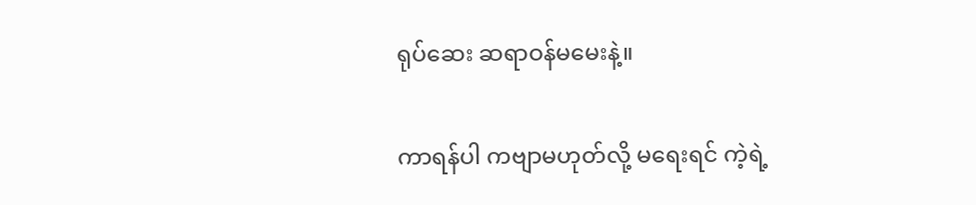ရုပ်ဆေး ဆရာဝန်မမေးနဲ့။

ကာရန်ပါ ကဗျာမဟုတ်လို့ မရေးရင် ကဲ့ရဲ့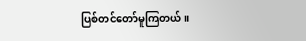ပြစ်တင်တော်မူကြတယ်။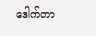ဒေါက်တာ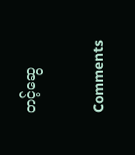တင့်ဆွေ

Comments